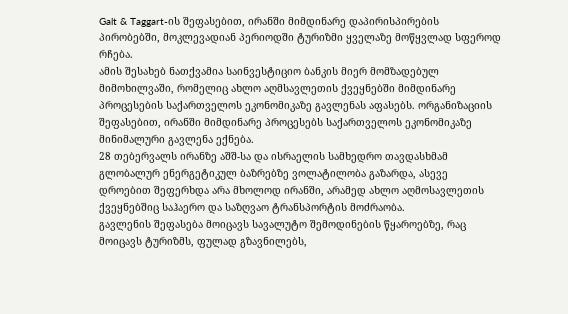Galt & Taggart-ის შეფასებით, ირანში მიმდინარე დაპირისპირების პირობებში, მოკლევადიან პერიოდში ტურიზმი ყველაზე მოწყვლად სფეროდ რჩება.
ამის შესახებ ნათქვამია საინვესტიციო ბანკის მიერ მომზადებულ მიმოხილვაში, რომელიც ახლო აღმსავლეთის ქვეყნებში მიმდინარე პროცესების საქართველოს ეკონომიკაზე გავლენას აფასებს. ორგანიზაციის შეფასებით, ირანში მიმდინარე პროცესებს საქართველოს ეკონომიკაზე მინიმალური გავლენა ექნება.
28 თებერვალს ირანზე აშშ-სა და ისრაელის სამხედრო თავდასხმამ გლობალურ ენერგეტიკულ ბაზრებზე ვოლატილობა გაზარდა, ასევე დროებით შეფერხდა არა მხოლოდ ირანში, არამედ ახლო აღმოსავლეთის ქვეყნებშიც საჰაერო და საზღვაო ტრანსპორტის მოძრაობა.
გავლენის შეფასება მოიცავს სავალუტო შემოდინების წყაროებზე, რაც მოიცავს ტურიზმს, ფულად გზავნილებს,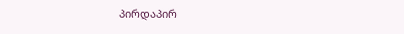პირდაპირ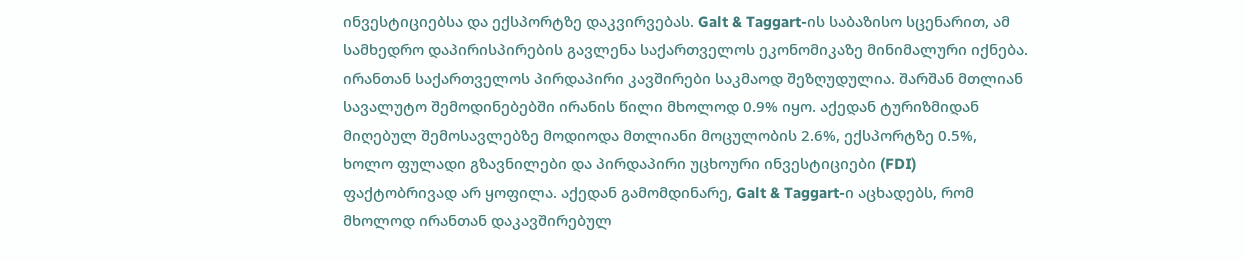ინვესტიციებსა და ექსპორტზე დაკვირვებას. Galt & Taggart-ის საბაზისო სცენარით, ამ სამხედრო დაპირისპირების გავლენა საქართველოს ეკონომიკაზე მინიმალური იქნება.
ირანთან საქართველოს პირდაპირი კავშირები საკმაოდ შეზღუდულია. შარშან მთლიან სავალუტო შემოდინებებში ირანის წილი მხოლოდ 0.9% იყო. აქედან ტურიზმიდან მიღებულ შემოსავლებზე მოდიოდა მთლიანი მოცულობის 2.6%, ექსპორტზე 0.5%, ხოლო ფულადი გზავნილები და პირდაპირი უცხოური ინვესტიციები (FDI) ფაქტობრივად არ ყოფილა. აქედან გამომდინარე, Galt & Taggart-ი აცხადებს, რომ მხოლოდ ირანთან დაკავშირებულ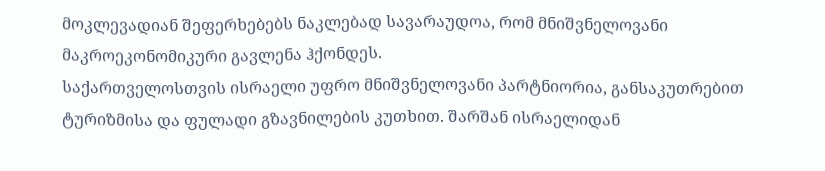მოკლევადიან შეფერხებებს ნაკლებად სავარაუდოა, რომ მნიშვნელოვანი მაკროეკონომიკური გავლენა ჰქონდეს.
საქართველოსთვის ისრაელი უფრო მნიშვნელოვანი პარტნიორია, განსაკუთრებით ტურიზმისა და ფულადი გზავნილების კუთხით. შარშან ისრაელიდან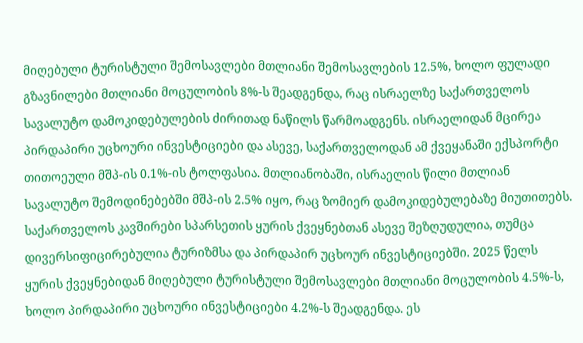მიღებული ტურისტული შემოსავლები მთლიანი შემოსავლების 12.5%, ხოლო ფულადი გზავნილები მთლიანი მოცულობის 8%-ს შეადგენდა, რაც ისრაელზე საქართველოს სავალუტო დამოკიდებულების ძირითად ნაწილს წარმოადგენს. ისრაელიდან მცირეა პირდაპირი უცხოური ინვესტიციები და ასევე, საქართველოდან ამ ქვეყანაში ექსპორტი თითოეული მშპ-ის 0.1%-ის ტოლფასია. მთლიანობაში, ისრაელის წილი მთლიან სავალუტო შემოდინებებში მშპ-ის 2.5% იყო, რაც ზომიერ დამოკიდებულებაზე მიუთითებს.
საქართველოს კავშირები სპარსეთის ყურის ქვეყნებთან ასევე შეზღუდულია, თუმცა დივერსიფიცირებულია ტურიზმსა და პირდაპირ უცხოურ ინვესტიციებში. 2025 წელს ყურის ქვეყნებიდან მიღებული ტურისტული შემოსავლები მთლიანი მოცულობის 4.5%-ს, ხოლო პირდაპირი უცხოური ინვესტიციები 4.2%-ს შეადგენდა. ეს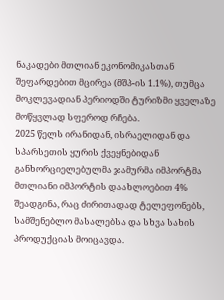ნაკადები მთლიან ეკონომიკასთან შეფარდებით მცირეა (მშპ-ის 1.1%), თუმცა მოკლევადიან პერიოდში ტურიზმი ყველაზე მოწყვლად სფეროდ რჩება.
2025 წელს ირანიდან, ისრაელიდან და სპარსეთის ყურის ქვეყნებიდან განხორციელებულმა ჯამურმა იმპორტმა მთლიანი იმპორტის დაახლოებით 4% შეადგინა, რაც ძირითადად ტელეფონებს, სამშენებლო მასალებსა და სხვა სახის პროდუქციას მოიცავდა.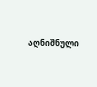აღნიშნული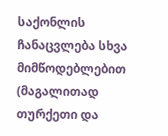საქონლის ჩანაცვლება სხვა მიმწოდებლებით (მაგალითად თურქეთი და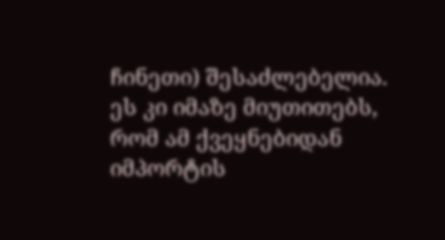ჩინეთი) შესაძლებელია. ეს კი იმაზე მიუთითებს, რომ ამ ქვეყნებიდან იმპორტის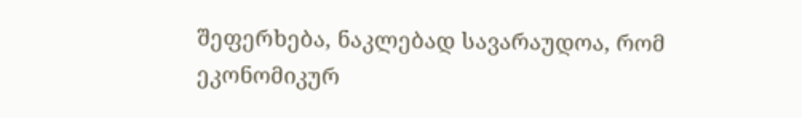შეფერხება, ნაკლებად სავარაუდოა, რომ ეკონომიკურ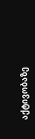აქტივობაზე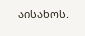აისახოს.